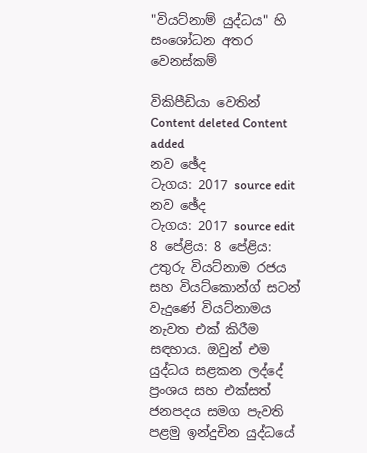"වියට්නාම් යුද්ධය" හි සංශෝධන අතර වෙනස්කම්

විකිපීඩියා වෙතින්
Content deleted Content added
නව ඡේද
ටැගය: 2017 source edit
නව ඡේද
ටැගය: 2017 source edit
8 පේළිය: 8 පේළිය:
උතුරු වියට්නාම රජය සහ වියට්කොන්ග් සටන් වැදුණේ වියට්නාමය නැවත එක් කිරීම සඳහාය. ඔවුන් එම යුද්ධය සළකන ලද්දේ ප්‍රංශය සහ එක්සත් ජනපදය සමග පැවති පළමු ඉන්දුචින යුද්ධයේ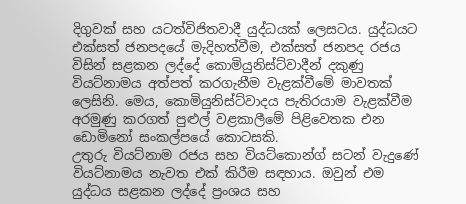දිගුවක් සහ යටත්විජිතවාදී යුද්ධයක් ලෙසටය. යුද්ධයට එක්සත් ජනපදයේ මැදිහත්වීම, එක්සත් ජනපද රජය විසින් සළකන ලද්දේ කොමියුනිස්ට්වාදීන් දකුණු වියට්නාමය අත්පත් කරගැනීම වැළක්වීමේ මාවතක් ලෙසිනි. මෙය, කොමියුනිස්ට්වාදය පැතිරයාම වැළක්වීම අරමුණු කරගත් පුළුල් වළකාලීමේ පිළිවෙතක එන ඩොමිනෝ සංකල්පයේ කොටසකි.
උතුරු වියට්නාම රජය සහ වියට්කොන්ග් සටන් වැදුණේ වියට්නාමය නැවත එක් කිරීම සඳහාය. ඔවුන් එම යුද්ධය සළකන ලද්දේ ප්‍රංශය සහ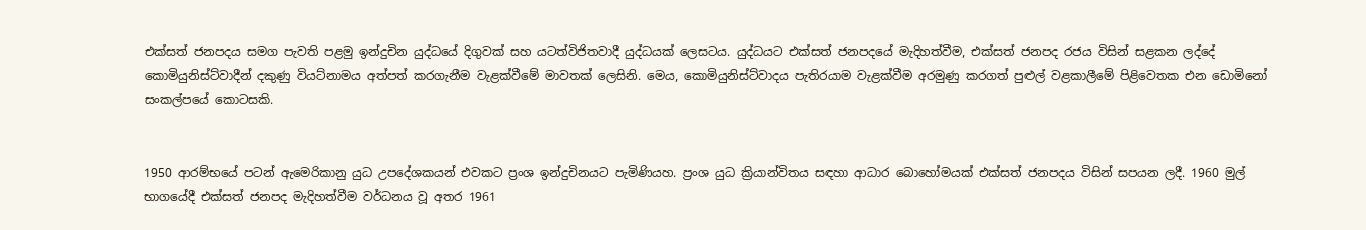එක්සත් ජනපදය සමග පැවති පළමු ඉන්දුචින යුද්ධයේ දිගුවක් සහ යටත්විජිතවාදී යුද්ධයක් ලෙසටය. යුද්ධයට එක්සත් ජනපදයේ මැදිහත්වීම, එක්සත් ජනපද රජය විසින් සළකන ලද්දේ කොමියුනිස්ට්වාදීන් දකුණු වියට්නාමය අත්පත් කරගැනීම වැළක්වීමේ මාවතක් ලෙසිනි. මෙය, කොමියුනිස්ට්වාදය පැතිරයාම වැළක්වීම අරමුණු කරගත් පුළුල් වළකාලීමේ පිළිවෙතක එන ඩොමිනෝ සංකල්පයේ කොටසකි.


1950 ආරම්භයේ පටන් ඇමෙරිකානු යුධ උපදේශකයන් එවකට ප්‍රංශ ඉන්දුචිනයට පැමිණියහ. ප්‍රංශ යුධ ක්‍රියාන්විතය සඳහා ආධාර බොහෝමයක් එක්සත් ජනපදය විසින් සපයන ලදී. 1960 මුල් භාගයේදී එක්සත් ජනපද මැදිහත්වීම වර්ධනය වූ අතර 1961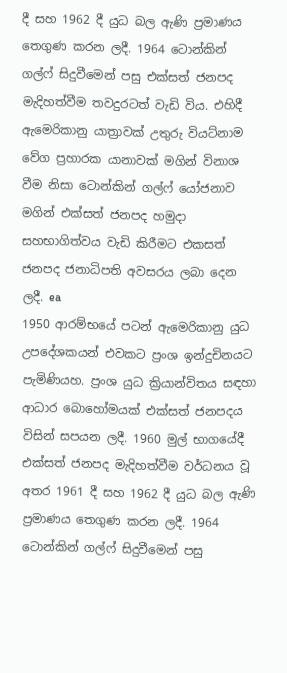දී සහ 1962 දී යුධ බල ඇණි ප්‍රමාණය තෙගුණ කරන ලදී. 1964 ටොන්කින් ගල්ෆ් සිදුවීමෙන් පසු එක්සත් ජනපද මැදිහත්වීම තවදුරටත් වැඩි විය. එහිදී ඇමෙරිකානු යාත්‍රාවක් උතුරු වියට්නාම වේග ප්‍රහාරක යානාවක් මගින් විනාශ වීම නිසා ටොන්කින් ගල්ෆ් යෝජනාව මගින් එක්සත් ජනපද හමුදා සහභාගිත්වය වැඩි කිරීමට එකසත් ජනපද ජනාධිපති අවසරය ලබා දෙන ලදී. ea
1950 ආරම්භයේ පටන් ඇමෙරිකානු යුධ උපදේශකයන් එවකට ප්‍රංශ ඉන්දුචිනයට පැමිණියහ. ප්‍රංශ යුධ ක්‍රියාන්විතය සඳහා ආධාර බොහෝමයක් එක්සත් ජනපදය විසින් සපයන ලදී. 1960 මුල් භාගයේදී එක්සත් ජනපද මැදිහත්වීම වර්ධනය වූ අතර 1961 දී සහ 1962 දී යුධ බල ඇණි ප්‍රමාණය තෙගුණ කරන ලදී. 1964 ටොන්කින් ගල්ෆ් සිදුවීමෙන් පසු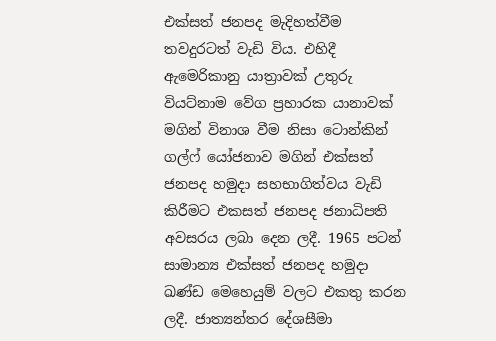එක්සත් ජනපද මැදිහත්වීම තවදුරටත් වැඩි විය. එහිදී ඇමෙරිකානු යාත්‍රාවක් උතුරු වියට්නාම වේග ප්‍රහාරක යානාවක් මගින් විනාශ වීම නිසා ටොන්කින් ගල්ෆ් යෝජනාව මගින් එක්සත් ජනපද හමුදා සහභාගිත්වය වැඩි කිරීමට එකසත් ජනපද ජනාධිපති අවසරය ලබා දෙන ලදී. 1965 පටන් සාමාන්‍ය එක්සත් ජනපද හමුදා ඛණ්ඩ මෙහෙයුම් වලට එකතු කරන ලදී. ජාත්‍යන්තර දේශසීමා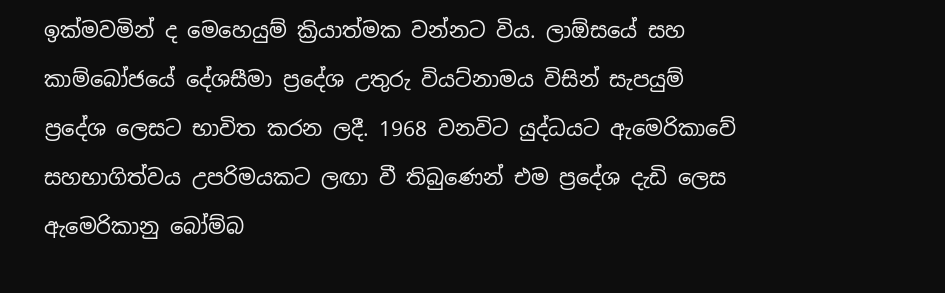ඉක්මවමින් ද මෙහෙයුම් ක්‍රියාත්මක වන්නට විය. ලාඕසයේ සහ කාම්බෝජයේ දේශසීමා ප්‍රදේශ උතුරු වියට්නාමය විසින් සැපයුම් ප්‍රදේශ ලෙසට භාවිත කරන ලදී. 1968 වනවිට යුද්ධයට ඇමෙරිකාවේ සහභාගිත්වය උපරිමයකට ලඟා වී තිබුණෙන් එම ප්‍රදේශ දැඩි ලෙස ඇමෙරිකානු බෝම්බ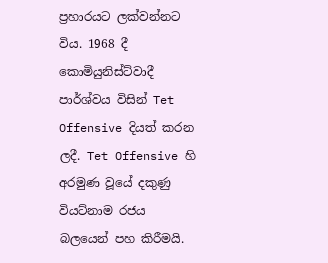ප්‍රහාරයට ලක්වන්නට විය. 1968 දී කොමියුනිස්ට්වාදී පාර්ශ්වය විසින් Tet Offensive දියත් කරන ලදී. Tet Offensive හි අරමුණ වූයේ දකුණු වියට්නාම රජය බලයෙන් පහ කිරීමයි.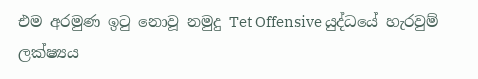එම අරමුණ ඉටු නොවූ නමුදු Tet Offensive යුද්ධයේ හැරවුම් ලක්ෂ්‍යය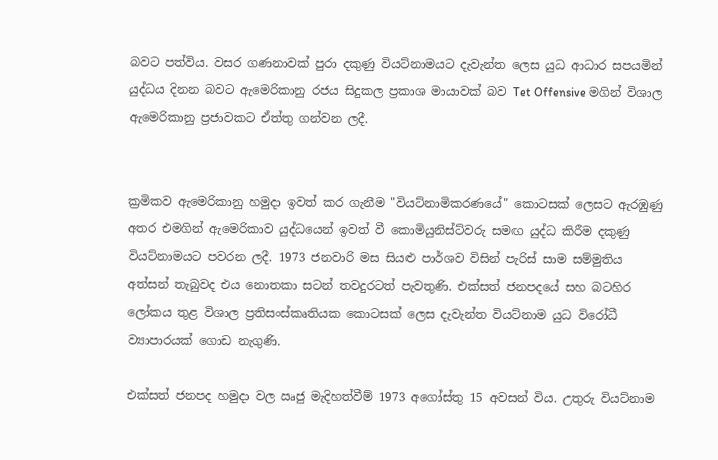බවට පත්විය. වසර ගණනාවක් පුරා දකුණු වියට්නාමයට දැවැන්ත ලෙස යුධ ආධාර සපයමින් යුද්ධය දිනන බවට ඇමෙරිකානු රජය සිදුකල ප්‍රකාශ මායාවක් බව Tet Offensive මගින් විශාල ඇමෙරිකානු ප්‍රජාවකට ඒත්තු ගන්වන ලදී.


ක්‍රමිකව ඇමෙරිකානු හමුදා ඉවත් කර ගැනීම "වියට්නාමිකරණයේ" කොටසක් ලෙසට ඇරඹුණු අතර එමගින් ඇමෙරිකාව යුද්ධයෙන් ඉවත් වී කොමියුනිස්ට්වරු සමඟ යුද්ධ කිරීම දකුණු වියට්නාමයට පවරන ලදී. 1973 ජනවාරි මස සියළු පාර්ශව විසින් පැරිස් සාම සම්මුතිය අත්සන් තැබුවද එය නොතකා සටන් තවදුරටත් පැවතුණි. එක්සත් ජනපදයේ සහ බටහිර ලෝකය තුළ විශාල ප්‍රතිසංස්කෘතියක කොටසක් ලෙස දැවැන්ත වියට්නාම යුධ විරෝධී ව්‍යාපාරයක් ගොඩ නැගුණි.

එක්සත් ජනපද හමුදා වල ඍජු මැදිහත්වීම් 1973 අගෝස්තු 15 අවසන් විය. උතුරු වියට්නාම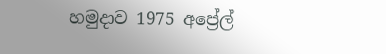හමුදාව 1975 අප්‍රේල්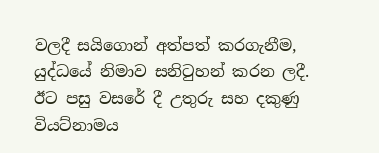වලදී සයිගොන් අත්පත් කරගැනීම, යුද්ධයේ නිමාව සනිටුහන් කරන ලදී. ඊට පසු වසරේ දී උතුරු සහ දකුණු වියට්නාමය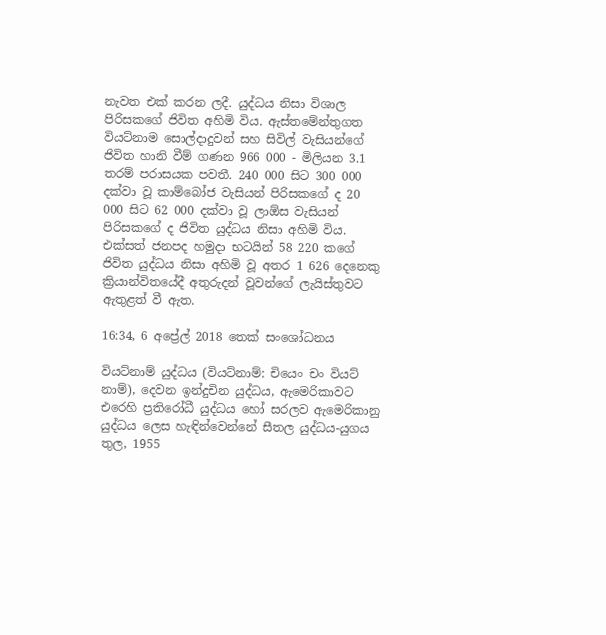නැවත එක් කරන ලදී. යුද්ධය නිසා විශාල පිරිසකගේ ජිවිත අහිමි විය. ඇස්තමේන්තුගත වියට්නාම සොල්දාදුවන් සහ සිවිල් වැසියන්ගේ ජිවිත හානි වීම් ගණන 966 000 - මිලියන 3.1 තරම් පරාසයක පවතී. 240 000 සිට 300 000 දක්වා වූ කාම්බෝජ වැසියන් පිරිසකගේ ද 20 000 සිට 62 000 දක්වා වූ ලාඕස වැසියන් පිරිසකගේ ද ජිවිත යුද්ධය නිසා අහිමි විය. එක්සත් ජනපද හමුදා භටයින් 58 220 කගේ ජිවිත යුද්ධය නිසා අහිමි වූ අතර 1 626 දෙනෙකු ක්‍රියාන්විතයේදී අතුරුදන් වූවන්ගේ ලැයිස්තුවට ඇතුළත් වී ඇත.

16:34, 6 අප්‍රේල් 2018 තෙක් සංශෝධනය

වියට්නාම් යුද්ධය (වියට්නාම්: චියෙං චං වියට් නාම්), දෙවන ඉන්දුචින යුද්ධය, ඇමෙරිකාවට එරෙහි ප්‍රතිරෝධී යුද්ධය හෝ සරලව ඇමෙරිකානු යුද්ධය ලෙස හැඳින්වෙන්නේ සීතල යුද්ධය-යුගය තුල, 1955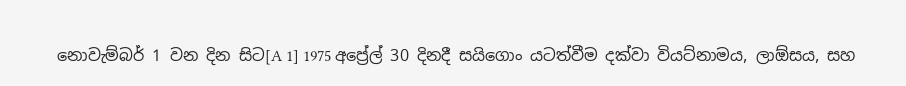නොවැම්බර් 1 වන දින සිට[A 1] 1975 අප්‍රේල් 30 දිනදී සයිගොං යටත්වීම දක්වා වියට්නාමය, ලාඕසය, සහ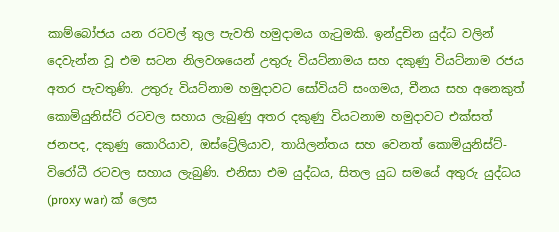කාම්බෝජය යන රටවල් තුල පැවති හමුදාමය ගැටුමකි. ඉන්දුචින යුද්ධ වලින් දෙවැන්න වූ එම සටන නිලවශයෙන් උතුරු වියට්නාමය සහ දකුණු වියට්නාම රජය අතර පැවතුණි. උතුරු වියට්නාම හමුදාවට සෝවියට් සංගමය, චීනය සහ අනෙකුත් කොමියුනිස්ට් රටවල සහාය ලැබුණු අතර දකුණු වියටනාම හමුදාවට එක්සත් ජනපද, දකුණු කොරියාව, ඔස්ට්‍රේලියාව, තායිලන්තය සහ වෙනත් කොමියුනිස්ට්-විරෝධී රටවල සහාය ලැබුණි. එනිසා එම යුද්ධය, සිතල යුධ සමයේ අතුරු යුද්ධය (proxy war) ක් ලෙස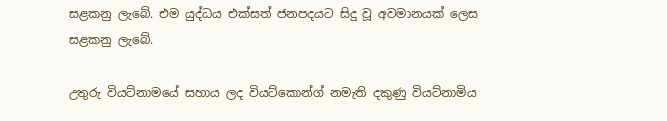සළකනු ලැබේ. එම යුද්ධය එක්සත් ජනපදයට සිදු වූ අවමානයක් ලෙස සළකනු ලැබේ.

උතුරු වියට්නාමයේ සහාය ලද වියට්කොන්ග් නමැති දකුණු වියට්නාමිය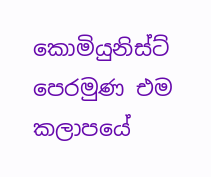කොමියුනිස්ට් පෙරමුණ එම කලාපයේ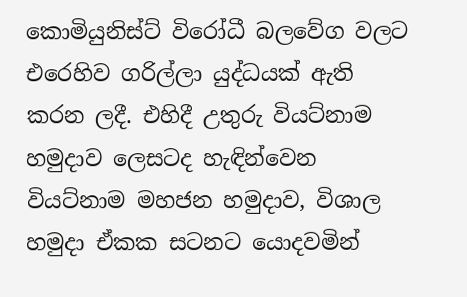කොමියුනිස්ට් විරෝධී බලවේග වලට එරෙහිව ගරිල්ලා යුද්ධයක් ඇති කරන ලදී. එහිදී උතුරු වියට්නාම හමුදාව ලෙසටද හැඳින්වෙන වියට්නාම මහජන හමුදාව, විශාල හමුදා ඒකක සටනට යොදවමින්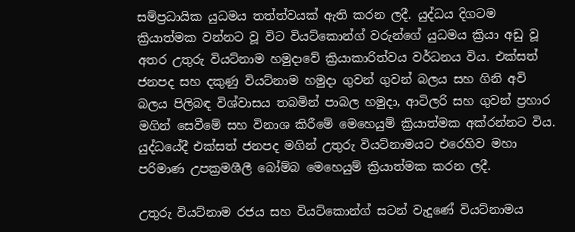සම්ප්‍රධායික යුධමය තත්ත්වයක් ඇති කරන ලදී. යුද්ධය දිගටම ක්‍රියාත්මක වන්නට වූ විට වියට්කොන්ග් වරුන්ගේ යුධමය ක්‍රියා අඩු වූ අතර උතුරු වියට්නාම හමුදාවේ ක්‍රියාකාරිත්වය වර්ධනය විය. එක්සත් ජනපද සහ දකුණු වියට්නාම හමුදා ගුවන් ගුවන් බලය සහ ගිනි අවි බලය පිලිබඳ විශ්වාසය තබමින් පාබල හමුදා, ආටිලරි සහ ගුවන් ප්‍රහාර මගින් සෙවීමේ සහ විනාශ කිරීමේ මෙහෙයුම් ක්‍රියාත්මක අක්රන්නට විය. යුද්ධයේදී එක්සත් ජනපද මගින් උතුරු වියට්නාමයට එරෙහිව මහා පරිමාණ උපක්‍රමශීලී බෝම්බ මෙහෙයුම් ක්‍රියාත්මක කරන ලදී.

උතුරු වියට්නාම රජය සහ වියට්කොන්ග් සටන් වැදුණේ වියට්නාමය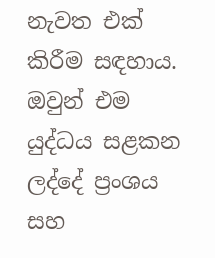නැවත එක් කිරීම සඳහාය. ඔවුන් එම යුද්ධය සළකන ලද්දේ ප්‍රංශය සහ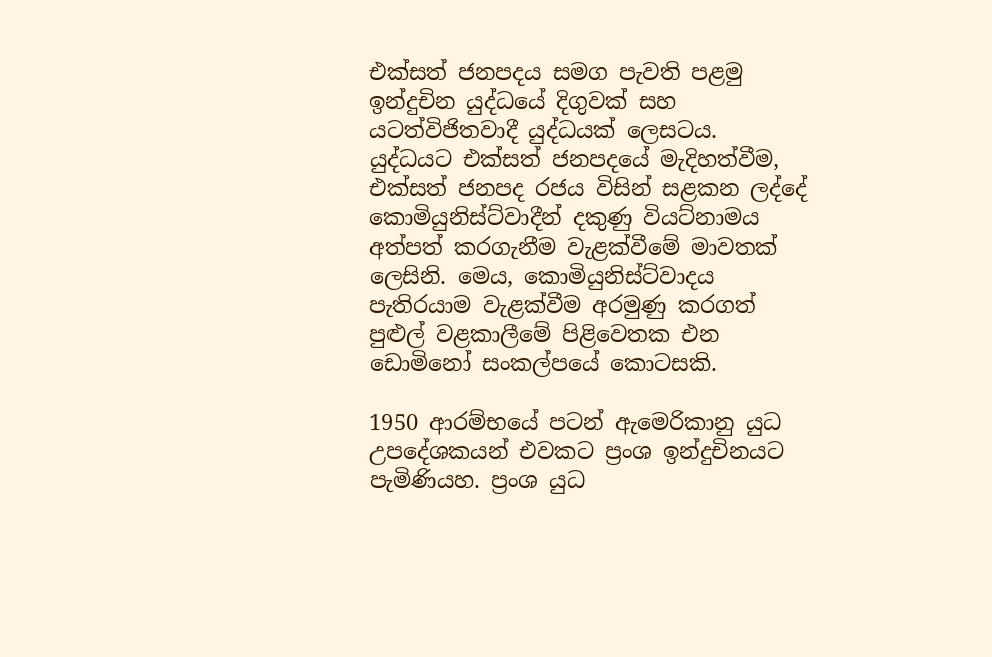එක්සත් ජනපදය සමග පැවති පළමු ඉන්දුචින යුද්ධයේ දිගුවක් සහ යටත්විජිතවාදී යුද්ධයක් ලෙසටය. යුද්ධයට එක්සත් ජනපදයේ මැදිහත්වීම, එක්සත් ජනපද රජය විසින් සළකන ලද්දේ කොමියුනිස්ට්වාදීන් දකුණු වියට්නාමය අත්පත් කරගැනීම වැළක්වීමේ මාවතක් ලෙසිනි. මෙය, කොමියුනිස්ට්වාදය පැතිරයාම වැළක්වීම අරමුණු කරගත් පුළුල් වළකාලීමේ පිළිවෙතක එන ඩොමිනෝ සංකල්පයේ කොටසකි.

1950 ආරම්භයේ පටන් ඇමෙරිකානු යුධ උපදේශකයන් එවකට ප්‍රංශ ඉන්දුචිනයට පැමිණියහ. ප්‍රංශ යුධ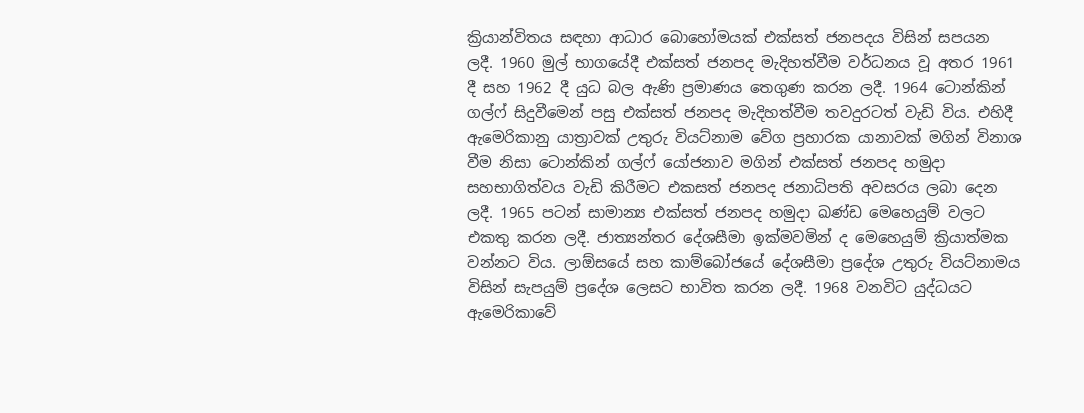ක්‍රියාන්විතය සඳහා ආධාර බොහෝමයක් එක්සත් ජනපදය විසින් සපයන ලදී. 1960 මුල් භාගයේදී එක්සත් ජනපද මැදිහත්වීම වර්ධනය වූ අතර 1961 දී සහ 1962 දී යුධ බල ඇණි ප්‍රමාණය තෙගුණ කරන ලදී. 1964 ටොන්කින් ගල්ෆ් සිදුවීමෙන් පසු එක්සත් ජනපද මැදිහත්වීම තවදුරටත් වැඩි විය. එහිදී ඇමෙරිකානු යාත්‍රාවක් උතුරු වියට්නාම වේග ප්‍රහාරක යානාවක් මගින් විනාශ වීම නිසා ටොන්කින් ගල්ෆ් යෝජනාව මගින් එක්සත් ජනපද හමුදා සහභාගිත්වය වැඩි කිරීමට එකසත් ජනපද ජනාධිපති අවසරය ලබා දෙන ලදී. 1965 පටන් සාමාන්‍ය එක්සත් ජනපද හමුදා ඛණ්ඩ මෙහෙයුම් වලට එකතු කරන ලදී. ජාත්‍යන්තර දේශසීමා ඉක්මවමින් ද මෙහෙයුම් ක්‍රියාත්මක වන්නට විය. ලාඕසයේ සහ කාම්බෝජයේ දේශසීමා ප්‍රදේශ උතුරු වියට්නාමය විසින් සැපයුම් ප්‍රදේශ ලෙසට භාවිත කරන ලදී. 1968 වනවිට යුද්ධයට ඇමෙරිකාවේ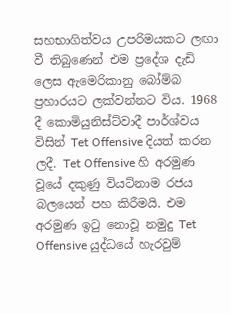සහභාගිත්වය උපරිමයකට ලඟා වී තිබුණෙන් එම ප්‍රදේශ දැඩි ලෙස ඇමෙරිකානු බෝම්බ ප්‍රහාරයට ලක්වන්නට විය. 1968 දී කොමියුනිස්ට්වාදී පාර්ශ්වය විසින් Tet Offensive දියත් කරන ලදී. Tet Offensive හි අරමුණ වූයේ දකුණු වියට්නාම රජය බලයෙන් පහ කිරීමයි. එම අරමුණ ඉටු නොවූ නමුදු Tet Offensive යුද්ධයේ හැරවුම්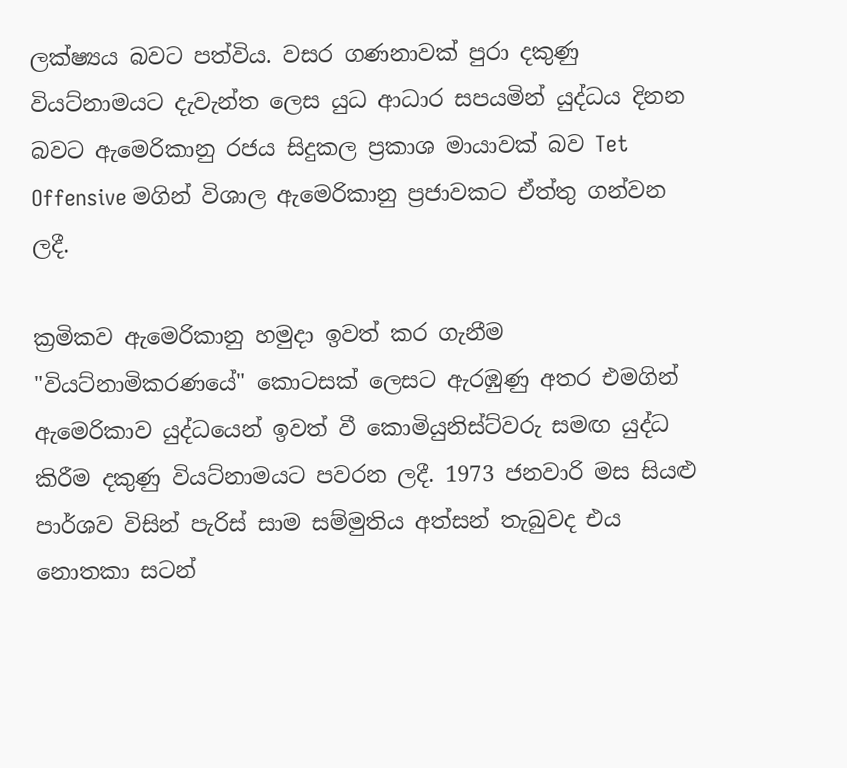ලක්ෂ්‍යය බවට පත්විය. වසර ගණනාවක් පුරා දකුණු වියට්නාමයට දැවැන්ත ලෙස යුධ ආධාර සපයමින් යුද්ධය දිනන බවට ඇමෙරිකානු රජය සිදුකල ප්‍රකාශ මායාවක් බව Tet Offensive මගින් විශාල ඇමෙරිකානු ප්‍රජාවකට ඒත්තු ගන්වන ලදී.

ක්‍රමිකව ඇමෙරිකානු හමුදා ඉවත් කර ගැනීම "වියට්නාමිකරණයේ" කොටසක් ලෙසට ඇරඹුණු අතර එමගින් ඇමෙරිකාව යුද්ධයෙන් ඉවත් වී කොමියුනිස්ට්වරු සමඟ යුද්ධ කිරීම දකුණු වියට්නාමයට පවරන ලදී. 1973 ජනවාරි මස සියළු පාර්ශව විසින් පැරිස් සාම සම්මුතිය අත්සන් තැබුවද එය නොතකා සටන්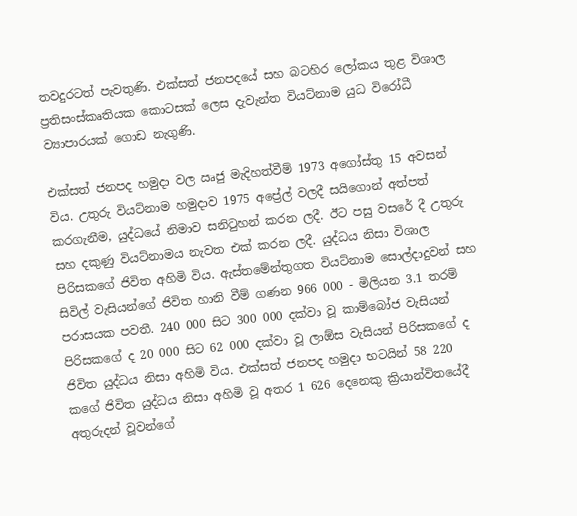තවදුරටත් පැවතුණි. එක්සත් ජනපදයේ සහ බටහිර ලෝකය තුළ විශාල ප්‍රතිසංස්කෘතියක කොටසක් ලෙස දැවැන්ත වියට්නාම යුධ විරෝධී ව්‍යාපාරයක් ගොඩ නැගුණි.

එක්සත් ජනපද හමුදා වල ඍජු මැදිහත්වීම් 1973 අගෝස්තු 15 අවසන් විය. උතුරු වියට්නාම හමුදාව 1975 අප්‍රේල් වලදී සයිගොන් අත්පත් කරගැනීම, යුද්ධයේ නිමාව සනිටුහන් කරන ලදී. ඊට පසු වසරේ දී උතුරු සහ දකුණු වියට්නාමය නැවත එක් කරන ලදී. යුද්ධය නිසා විශාල පිරිසකගේ ජිවිත අහිමි විය. ඇස්තමේන්තුගත වියට්නාම සොල්දාදුවන් සහ සිවිල් වැසියන්ගේ ජිවිත හානි වීම් ගණන 966 000 - මිලියන 3.1 තරම් පරාසයක පවතී. 240 000 සිට 300 000 දක්වා වූ කාම්බෝජ වැසියන් පිරිසකගේ ද 20 000 සිට 62 000 දක්වා වූ ලාඕස වැසියන් පිරිසකගේ ද ජිවිත යුද්ධය නිසා අහිමි විය. එක්සත් ජනපද හමුදා භටයින් 58 220 කගේ ජිවිත යුද්ධය නිසා අහිමි වූ අතර 1 626 දෙනෙකු ක්‍රියාන්විතයේදී අතුරුදන් වූවන්ගේ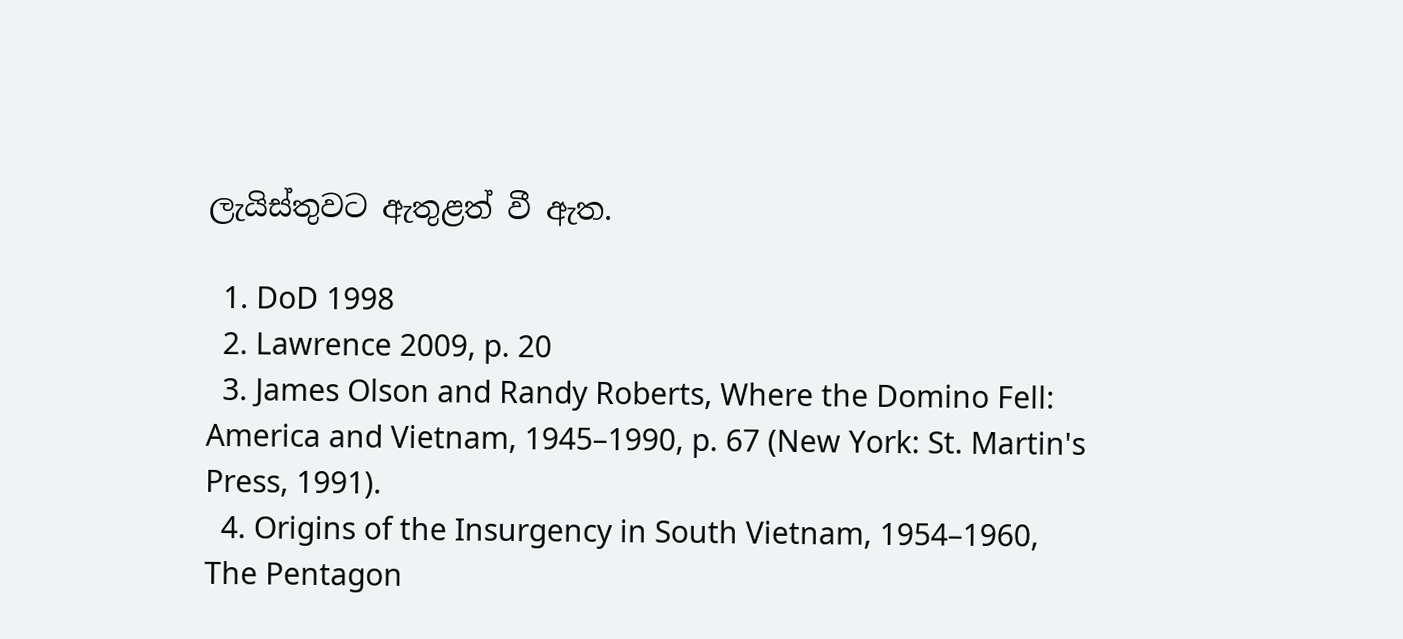ලැයිස්තුවට ඇතුළත් වී ඇත.

  1. DoD 1998
  2. Lawrence 2009, p. 20
  3. James Olson and Randy Roberts, Where the Domino Fell: America and Vietnam, 1945–1990, p. 67 (New York: St. Martin's Press, 1991).
  4. Origins of the Insurgency in South Vietnam, 1954–1960, The Pentagon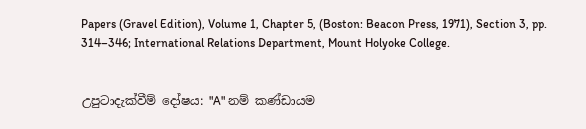Papers (Gravel Edition), Volume 1, Chapter 5, (Boston: Beacon Press, 1971), Section 3, pp. 314–346; International Relations Department, Mount Holyoke College.


උපුටාදැක්වීම් දෝෂය: "A" නම් කණ්ඩායම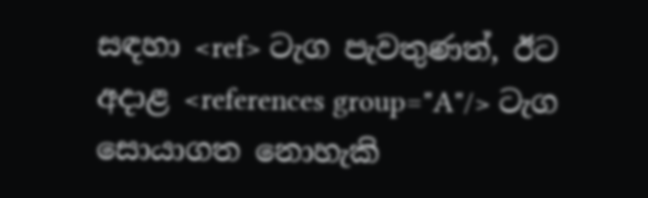සඳහා <ref> ටැග පැවතුණත්, ඊට අදාළ <references group="A"/> ටැග සොයාගත නොහැකි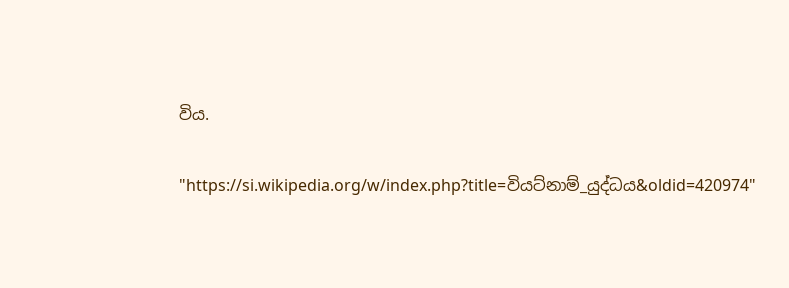විය.

"https://si.wikipedia.org/w/index.php?title=වියට්නාම්_යුද්ධය&oldid=420974"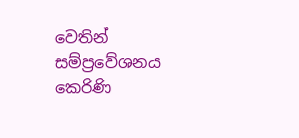වෙතින් සම්ප්‍රවේශනය කෙරිණි